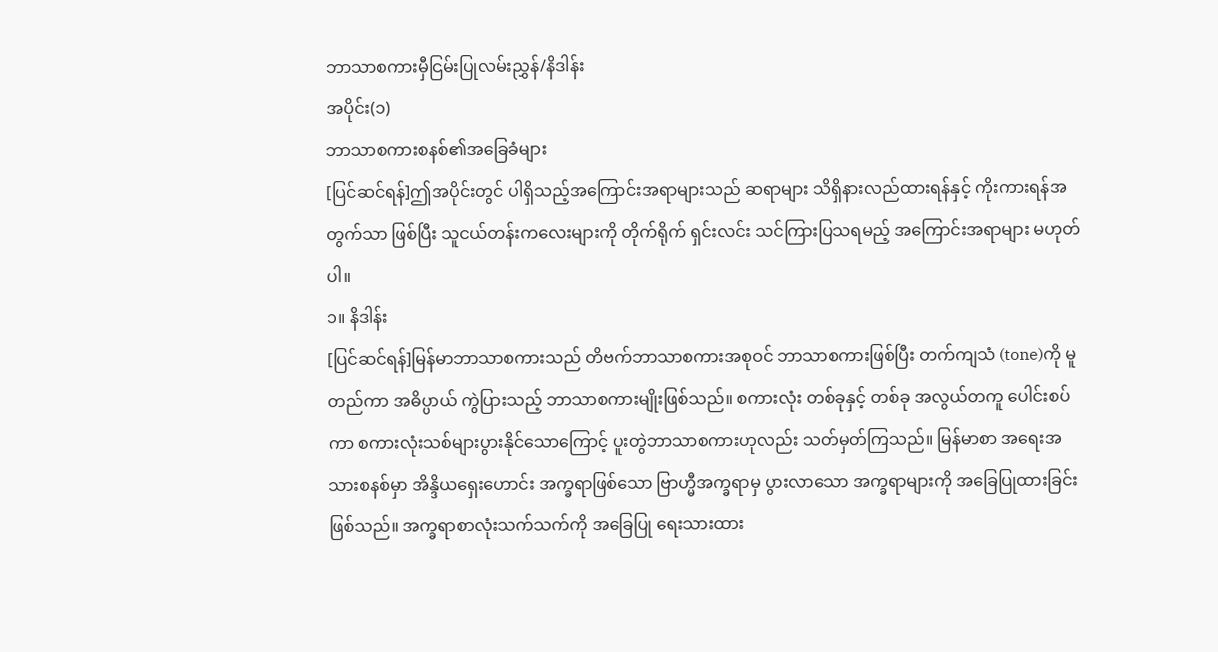ဘာသာစကားမှီငြမ်းပြုလမ်းညွှန်/နိဒါန်း
အပိုင်း(၁)
ဘာသာစကားစနစ်၏အခြေခံများ
[ပြင်ဆင်ရန်]ဤအပိုင်းတွင် ပါရှိသည့်အကြောင်းအရာများသည် ဆရာများ သိရှိနားလည်ထားရန်နှင့် ကိုးကားရန်အတွက်သာ ဖြစ်ပြီး သူငယ်တန်းကလေးများကို တိုက်ရိုက် ရှင်းလင်း သင်ကြားပြသရမည့် အကြောင်းအရာများ မဟုတ်ပါ။
၁။ နိဒါန်း
[ပြင်ဆင်ရန်]မြန်မာဘာသာစကားသည် တိဗက်ဘာသာစကားအစုဝင် ဘာသာစကားဖြစ်ပြီး တက်ကျသံ (tone)ကို မူတည်ကာ အဓိပ္ပာယ် ကွဲပြားသည့် ဘာသာစကားမျိုးဖြစ်သည်။ စကားလုံး တစ်ခုနှင့် တစ်ခု အလွယ်တကူ ပေါင်းစပ်ကာ စကားလုံးသစ်များပွားနိုင်သောကြောင့် ပူးတွဲဘာသာစကားဟုလည်း သတ်မှတ်ကြသည်။ မြန်မာစာ အရေးအသားစနစ်မှာ အိန္ဒိယရှေးဟောင်း အက္ခရာဖြစ်သော ဗြာဟ္မီအက္ခရာမှ ပွားလာသော အက္ခရာများကို အခြေပြုထားခြင်းဖြစ်သည်။ အက္ခရာစာလုံးသက်သက်ကို အခြေပြု ရေးသားထား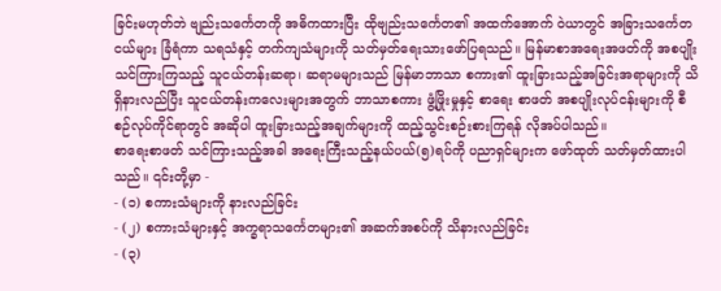ခြင်းမဟုတ်ဘဲ ဗျည်းသင်္ကေတကို အဓိကထားပြီး ထိုဗျည်းသင်္ကေတ၏ အထက်အောက် ဝဲယာတွင် အခြားသင်္ကေတငယ်များ ခြံရံကာ သရသံနှင့် တက်ကျသံများကို သတ်မှတ်ရေးသားဖော်ပြရသည်။ မြန်မာစာအရေးအဖတ်ကို အစပျိုးသင်ကြားကြသည့် သူငယ်တန်းဆရာ၊ ဆရာမများသည် မြန်မာဘာသာ စကား၏ ထူးခြားသည့်အခြင်းအရာများကို သိရှိနားလည်ပြီး သူငယ်တန်းကလေးများအတွက် ဘာသာစကား ဖွံ့ဖြိုးမှုနှင့် စာရေး စာဖတ် အစပျိုးလုပ်ငန်းများကို စီစဉ်လုပ်ကိုင်ရာတွင် အဆိုပါ ထူးခြားသည့်အချက်များကို ထည့်သွင်းစဉ်းစားကြရန် လိုအပ်ပါသည်။
စာရေးစာဖတ် သင်ကြားသည့်အခါ အရေးကြီးသည့်နယ်ပယ်(၅)ရပ်ကို ပညာရှင်များက ဖော်ထုတ် သတ်မှတ်ထားပါသည်။ ၎င်းတို့မှာ -
- (၁) စကားသံများကို နားလည်ခြင်း
- (၂) စကားသံများနှင့် အက္ခရာသင်္ကေတများ၏ အဆက်အစပ်ကို သိနားလည်ခြင်း
- (၃)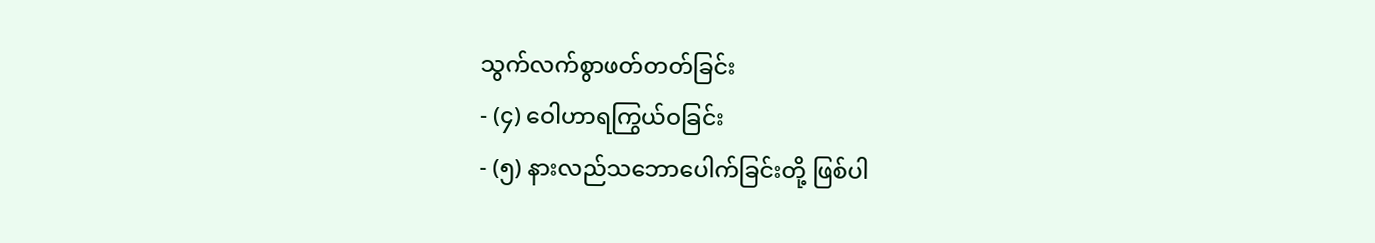သွက်လက်စွာဖတ်တတ်ခြင်း
- (၄) ဝေါဟာရကြွယ်ဝခြင်း
- (၅) နားလည်သဘောပေါက်ခြင်းတို့ ဖြစ်ပါ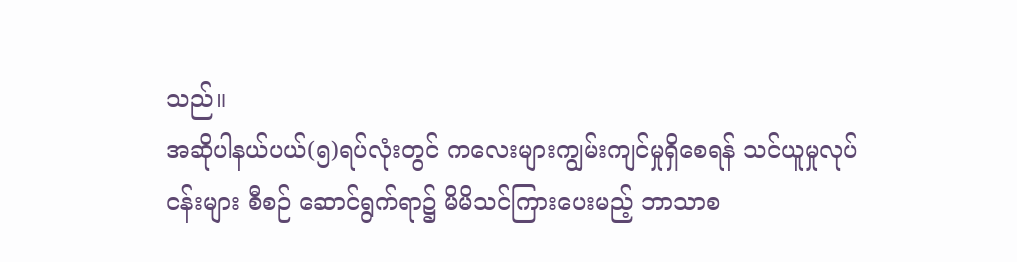သည်။
အဆိုပါနယ်ပယ်(၅)ရပ်လုံးတွင် ကလေးများကျွမ်းကျင်မှုရှိစေရန် သင်ယူမှုလုပ်ငန်းများ စီစဉ် ဆောင်ရွက်ရာ၌ မိမိသင်ကြားပေးမည့် ဘာသာစ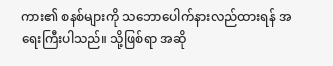ကား၏ စနစ်များကို သဘောပေါက်နားလည်ထားရန် အရေးကြီးပါသည်။ သို့ဖြစ်ရာ အဆို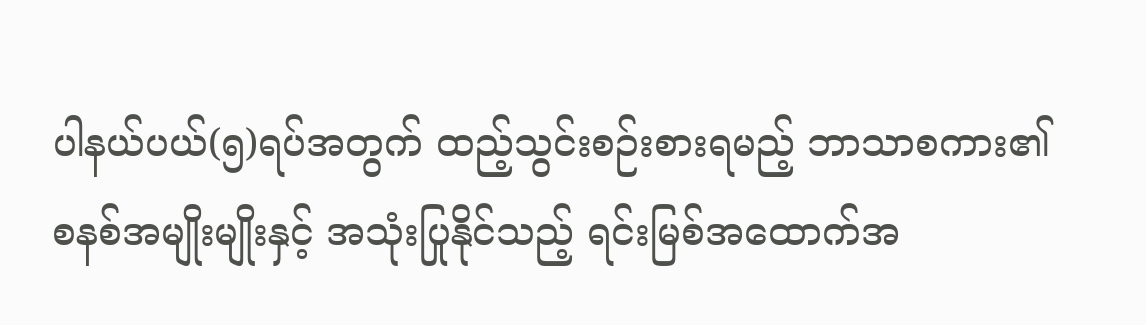ပါနယ်ပယ်(၅)ရပ်အတွက် ထည့်သွင်းစဉ်းစားရမည့် ဘာသာစကား၏ စနစ်အမျိုးမျိုးနှင့် အသုံးပြုနိုင်သည့် ရင်းမြစ်အထောက်အ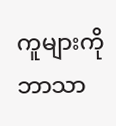ကူများကို ဘာသာ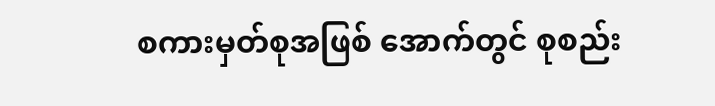စကားမှတ်စုအဖြစ် အောက်တွင် စုစည်း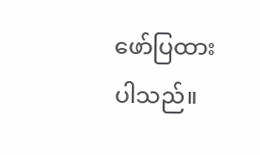ဖော်ပြထားပါသည်။